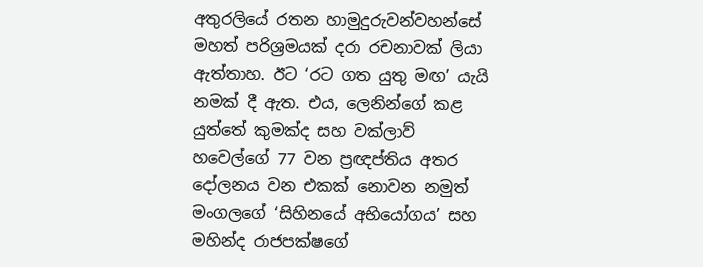අතුරලියේ රතන හාමුදුරුවන්වහන්සේ මහත් පරිශ්‍රමයක් දරා රචනාවක් ලියා ඇත්තාහ. ඊට ‘රට ගත යුතු මඟ’ යැයි නමක් දී ඇත. එය, ලෙනින්ගේ කළ යුත්තේ කුමක්ද සහ වක්ලාව් හවෙල්ගේ 77 වන ප්‍රඥප්තිය අතර දෝලනය වන එකක් නොවන නමුත් මංගලගේ ‘සිහිනයේ අභියෝගය’ සහ මහින්ද රාජපක්ෂගේ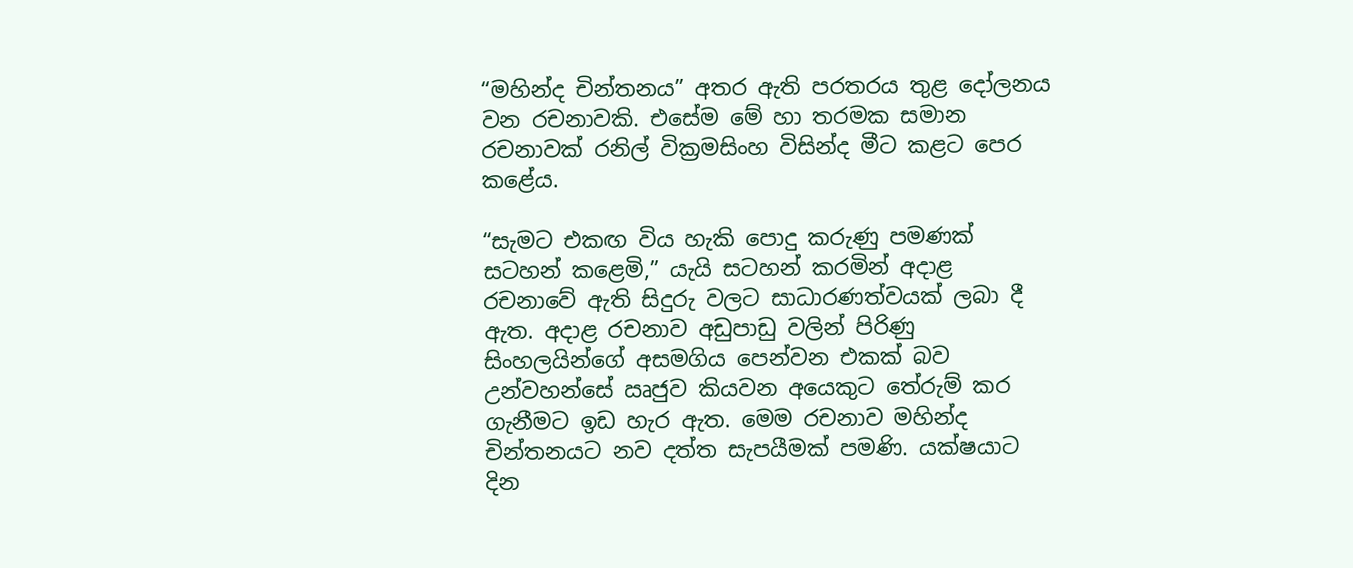“මහින්ද චින්තනය” අතර ඇති පරතරය තුළ දෝලනය වන රචනාවකි. එසේම මේ හා තරමක සමාන රචනාවක් රනිල් වික්‍රමසිංහ විසින්ද මීට කළට පෙර කළේය.

“සැමට එකඟ විය හැකි පොදු කරුණු පමණක් සටහන් කළෙමි,” යැයි සටහන් කරමින් අදාළ රචනාවේ ඇති සිදුරු වලට සාධාරණත්වයක් ලබා දී ඇත. අදාළ රචනාව අඩුපාඩු වලින් පිරිණු සිංහලයින්ගේ අසමගිය පෙන්වන එකක් බව උන්වහන්සේ ඍජුව කියවන අයෙකුට තේරුම් කර ගැනීමට ඉඩ හැර ඇත. මෙම රචනාව මහින්ද චින්තනයට නව දත්ත සැපයීමක් පමණි. යක්ෂයාට දින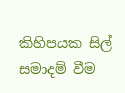කිහිපයක සිල් සමාදම් වීම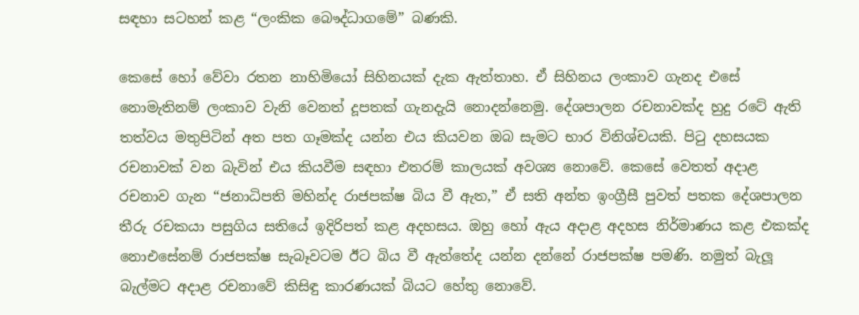සඳහා සටහන් කළ “ලංකික බෞද්ධාගමේ” බණකි.

කෙසේ හෝ වේවා රතන නාහිමියෝ සිහිනයක් දැක ඇත්තාහ. ඒ සිහිනය ලංකාව ගැනද එසේ නොමැතිනම් ලංකාව වැනි වෙනත් දූපතක් ගැනදැයි නොදන්නෙමු. දේශපාලන රචනාවක්ද හුදු රටේ ඇති තත්වය මතුපිටින් අත පත ගෑමක්ද යන්න එය කියවන ඔබ සැමට භාර විනිශ්චයකි. පිටු දහසයක රචනාවක් වන බැවින් එය කියවීම සඳහා එතරම් කාලයක් අවශ්‍ය නොවේ. කෙසේ වෙතත් අදාළ රචනාව ගැන “ජනාධිපති මහින්ද රාජපක්ෂ බිය වී ඇත,” ඒ සති අන්ත ඉංග්‍රීසී පුවත් පතක දේශපාලන තීරු රචකයා පසුගිය සතියේ ඉදිරිපත් කළ අදහසය. ඔහු හෝ ඇය අදාළ අදහස නිර්මාණය කළ එකක්ද නොඑසේනම් රාජපක්ෂ සැබෑවටම ඊට බිය වී ඇත්තේද යන්න දන්නේ රාජපක්ෂ පමණි. නමුත් බැලූ බැල්මට අදාළ රචනාවේ කිසිඳු කාරණයක් බියට හේතු නොවේ.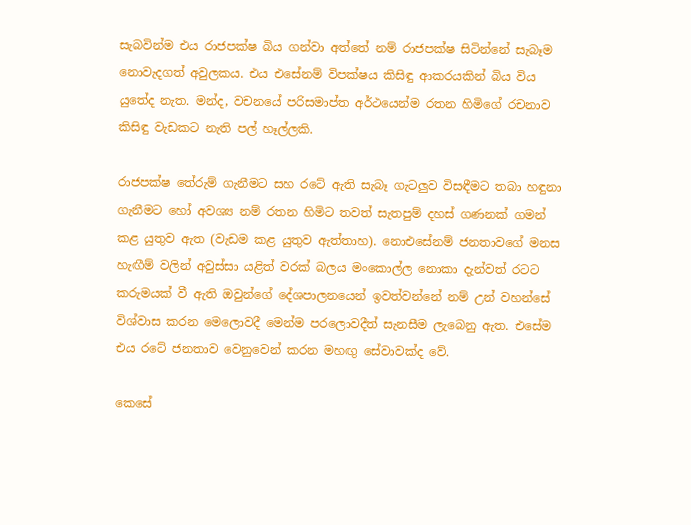සැබවින්ම එය රාජපක්ෂ බිය ගන්වා අත්තේ නම් රාජපක්ෂ සිටින්නේ සැබෑම නොවැදගත් අවුලකය. එය එසේනම් විපක්ෂය කිසිඳු ආකරයකින් බිය විය යුතේද නැත. මන්ද, වචනයේ පරිසමාප්ත අර්ථයෙන්ම රතන හිමිගේ රචනාව කිසිඳු වැඩකට නැති පල් හෑල්ලකි.

රාජපක්ෂ තේරුම් ගැනීමට සහ රටේ ඇති සැබෑ ගැටලුව විසඳීමට තබා හඳුනා ගැනීමට හෝ අවශ්‍ය නම් රතන හිමිට තවත් සැතපුම් දහස් ගණනක් ගමන් කළ යුතුව ඇත (වැඩම කළ යුතුව ඇත්තාහ). නොඑසේනම් ජනතාවගේ මනස හැඟීම් වලින් අවුස්සා යළිත් වරක් බලය මංකොල්ල නොකා දැන්වත් රටට කරුමයක් වී ඇති ඔවුන්ගේ දේශපාලනයෙන් ඉවත්වන්නේ නම් උන් වහන්සේ විශ්වාස කරන මෙලොවදී මෙන්ම පරලොවදීත් සැනසීම ලැබෙනු ඇත. එසේම එය රටේ ජනතාව වෙනුවෙන් කරන මහඟු සේවාවක්ද වේ.

කෙසේ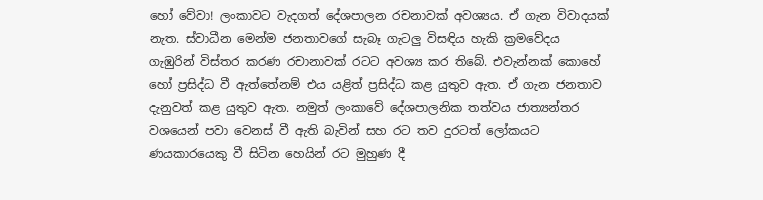හෝ වේවා! ලංකාවට වැදගත් දේශපාලන රචනාවක් අවශ්‍යය. ඒ ගැන විවාදයක් නැත. ස්වාධීන මෙන්ම ජනතාවගේ සැබෑ ගැටලු විසඳිය හැකි ක්‍රමවේදය ගැඹුරින් විස්තර කරණ රචානාවක් රටට අවශ්‍ය කර තිබේ. එවැන්නක් කොහේ හෝ ප්‍රසිද්ධ වී ඇත්තේනම් එය යළිත් ප්‍රසිද්ධ කළ යුතුව ඇත. ඒ ගැන ජනතාව දැනුවත් කළ යුතුව ඇත. නමුත් ලංකාවේ දේශපාලනික තත්වය ජාත්‍යන්තර වශයෙන් පවා වෙනස් වී ඇති බැවින් සහ රට තව දුරටත් ලෝකයට ණයකාරයෙකු වී සිටින හෙයින් රට මුහුණ දී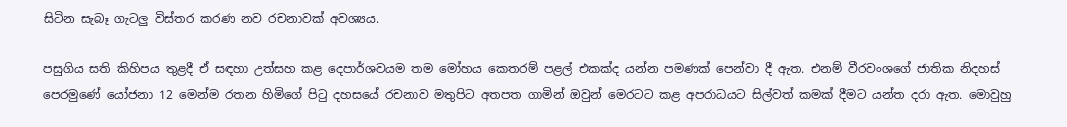සිටින සැබෑ ගැටලු විස්තර කරණ නව රචනාවක් අවශ්‍යය.

පසුගිය සති කිහිපය තුළදී ඒ සඳහා උත්සහ කළ දෙපාර්ශවයම තම මෝහය කෙතරම් පළල් එකක්ද යන්න පමණක් පෙන්වා දී ඇත. එනම් වීරවංශගේ ජාතික නිදහස් පෙරමුණේ යෝජනා 12 මෙන්ම රතන හිමිගේ පිටු දහසයේ රචනාව මතුපිට අතපත ගාමින් ඔවුන් මෙරටට කළ අපරාධයට සිල්වත් කමක් දීමට යන්ත දරා ඇත. මොවුහු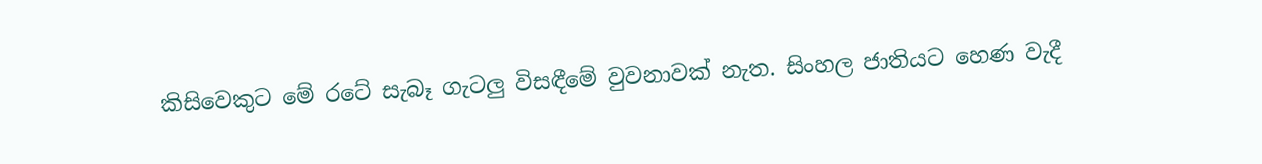කිසිවෙකුට මේ රටේ සැබෑ ගැටලු විසඳීමේ වුවනාවක් නැත. සිංහල ජාතියට හෙණ වැදී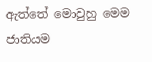ඇත්තේ මොවුහු මෙම ජාතියම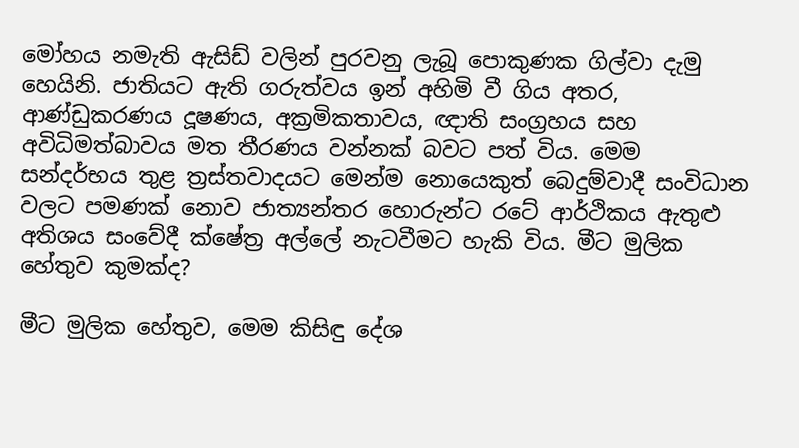මෝහය නමැති ඇසිඩ් වලින් පුරවනු ලැබූ පොකුණක ගිල්වා දැමු හෙයිනි. ජාතියට ඇති ගරුත්වය ඉන් අහිමි වී ගිය අතර, ආණ්ඩුකරණය දූෂණය, අක්‍රමිකතාවය, ඥාති සංග්‍රහය සහ අවිධිමත්බාවය මත තීරණය වන්නක් බවට පත් විය. මෙම සන්දර්භය තුළ ත්‍රස්තවාදයට මෙන්ම නොයෙකුත් බෙදුම්වාදී සංවිධාන වලට පමණක් නොව ජාත්‍යන්තර හොරුන්ට රටේ ආර්ථිකය ඇතුළු අතිශය සංවේදී ක්ෂේත්‍ර අල්ලේ නැටවීමට හැකි විය. මීට මුලික හේතුව කුමක්ද?

මීට මුලික හේතුව, මෙම කිසිඳු දේශ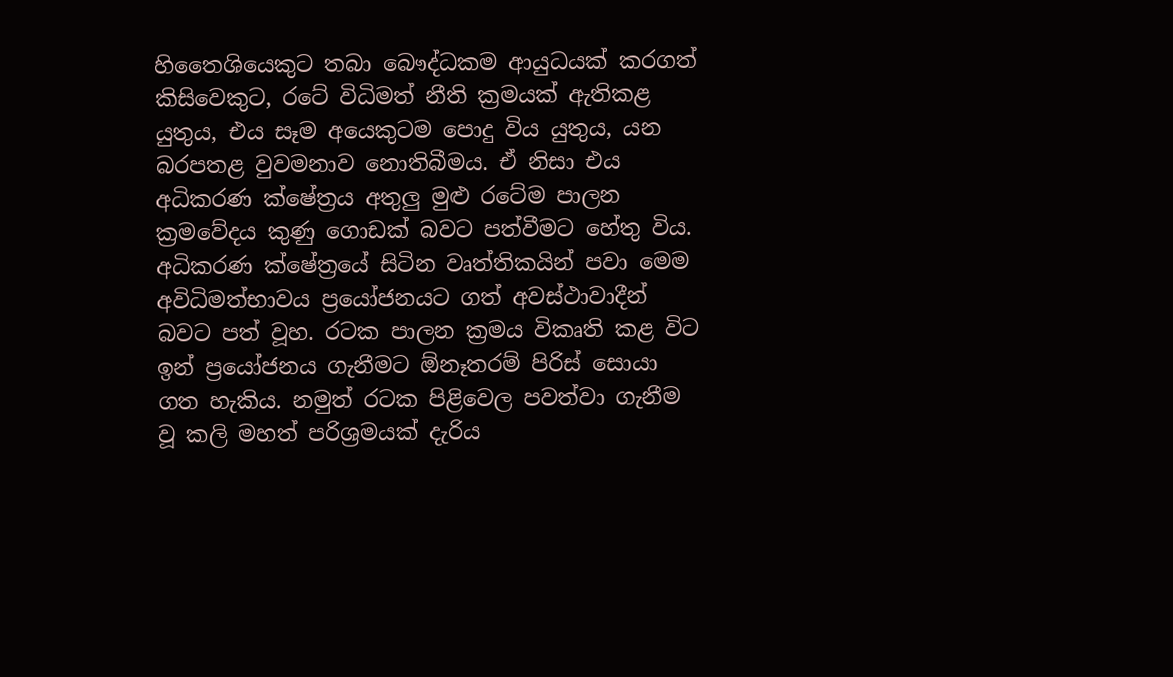හිතෛශියෙකුට තබා බෞද්ධකම ආයුධයක් කරගත් කිසිවෙකුට, රටේ විධිමත් නීති ක්‍රමයක් ඇතිකළ යුතුය, එය සෑම අයෙකුටම පොදු විය යුතුය, යන බරපතළ වුවමනාව නොතිබීමය. ඒ නිසා එය අධිකරණ ක්ෂේත්‍රය අතුලු මුළු රටේම පාලන ක්‍රමවේදය කුණු ගොඩක් බවට පත්වීමට හේතු විය. අධිකරණ ක්ෂේත්‍රයේ සිටින වෘත්තිකයින් පවා මෙම අවිධිමත්භාවය ප්‍රයෝජනයට ගත් අවස්ථාවාදීන් බවට පත් වූහ. රටක පාලන ක්‍රමය විකෘති කළ විට ඉන් ප්‍රයෝජනය ගැනීමට ඕනෑතරම් පිරිස් සොයා ගත හැකිය. නමුත් රටක පිළිවෙල පවත්වා ගැනීම වූ කලි මහත් පරිශ්‍රමයක් දැරිය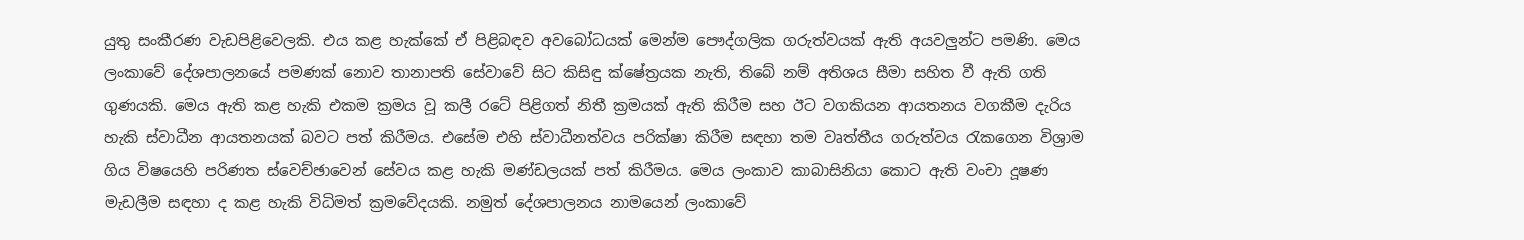යුතු සංකීරණ වැඩපිළිවෙලකි. එය කළ හැක්කේ ඒ පිළිබඳව අවබෝධයක් මෙන්ම පෞද්ගලික ගරුත්වයක් ඇති අයවලුන්ට පමණි. මෙය ලංකාවේ දේශපාලනයේ පමණක් නොව තානාපති සේවාවේ සිට කිසිඳු ක්ෂේත්‍රයක නැති, තිබේ නම් අතිශය සීමා සහිත වී ඇති ගති ගුණයකි. මෙය ඇති කළ හැකි එකම ක්‍රමය වූ කලී රටේ පිළිගත් නිතී ක්‍රමයක් ඇති කිරීම සහ ඊට වගකියන ආයතනය වගකීම දැරිය හැකි ස්වාධීන ආයතනයක් බවට පත් කිරීමය. එසේම එහි ස්වාධීනත්වය පරික්ෂා කිරීම සඳහා තම වෘත්තීය ගරුත්වය රැකගෙන විශ්‍රාම ගිය විෂයෙහි පරිණත ස්වෙච්ඡාවෙන් සේවය කළ හැකි මණ්ඩලයක් පත් කිරීමය. මෙය ලංකාව කාබාසිනියා කොට ඇති වංචා දූෂණ මැඩලීම සඳහා ද කළ හැකි විධිමත් ක්‍රමවේදයකි. නමුත් දේශපාලනය නාමයෙන් ලංකාවේ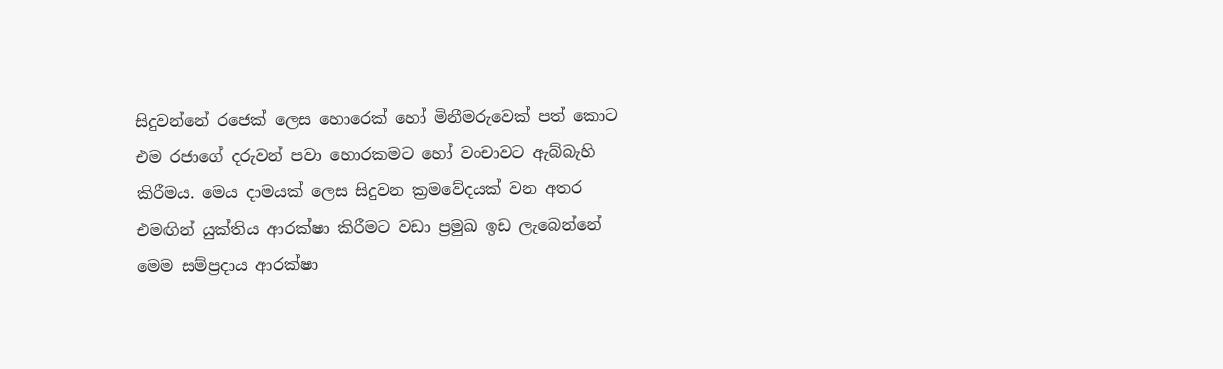සිදුවන්නේ රජෙක් ලෙස හොරෙක් හෝ මිනීමරුවෙක් පත් කොට එම රජාගේ දරුවන් පවා හොරකමට හෝ වංචාවට ඇබ්බැහි කිරීමය. මෙය දාමයක් ලෙස සිදුවන ක්‍රමවේදයක් වන අතර එමඟින් යුක්තිය ආරක්ෂා කිරීමට වඩා ප්‍රමුඛ ඉඩ ලැබෙන්නේ මෙම සම්ප්‍රදාය ආරක්ෂා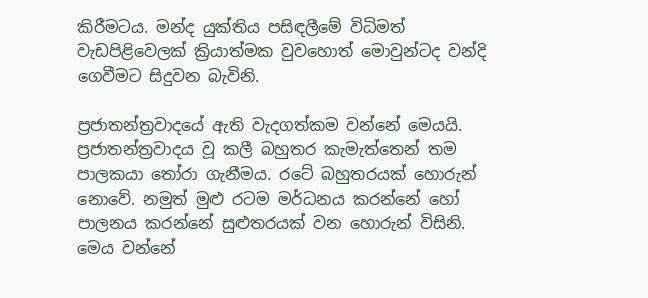කිරීමටය. මන්ද යුක්තිය පසිඳලීමේ විධිමත් වැඩපිළිවෙලක් ක්‍රියාත්මක වුවහොත් මොවුන්ටද වන්දි ගෙවීමට සිදුවන බැවිනි.

ප්‍රජාතන්ත්‍රවාදයේ ඇති වැදගත්කම වන්නේ මෙයයි. ප්‍රජාතන්ත්‍රවාදය වූ කලී බහුතර කැමැත්තෙන් තම පාලකයා තෝරා ගැනීමය. රටේ බහුතරයක් හොරුන් නොවේ. නමුත් මුළු රටම මර්ධනය කරන්නේ හෝ පාලනය කරන්නේ සුළුතරයක් වන හොරුන් විසිනි. මෙය වන්නේ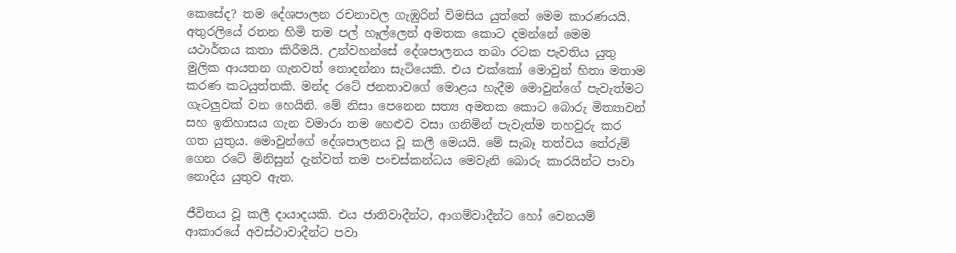කෙසේද? තම දේශපාලන රචනාවල ගැඹුරින් විමසිය යුත්තේ මෙම කාරණයයි. අතුරලියේ රතන හිමි තම පල් හෑල්ලෙන් අමතක කොට දමන්නේ මෙම යථාර්තය කතා කිරීමයි. උන්වහන්සේ දේශපාලනය තබා රටක පැවතිය යුතු මුලික ආයතන ගැනවත් නොදන්නා සැටියෙකි. එය එක්කෝ මොවුන් හිතා මතාම කරණ කටයුත්තකි. මන්ද රටේ ජනතාවගේ මොළය හැදීම මොවුන්ගේ පැවැත්මට ගැටලුවක් වන හෙයිනි. මේ නිසා පෙනෙන සත්‍ය අමතක කොට බොරු මිත්‍යාවන් සහ ඉතිහාසය ගැන වමාරා තම හෙළුව වසා ගනිමින් පැවැත්ම තහවුරු කර ගත යුතුය. මොවුන්ගේ දේශපාලනය වූ කලී මෙයයි. මේ සැබෑ තත්වය තේරුම් ගෙන රටේ මිනිසුන් දැන්වත් තම පංචස්කන්ධය මෙවැනි බොරු කාරයින්ට පාවා නොදිය යුතුව ඇත.

ජීවිතය වූ කලී දායාදයකි. එය ජාතිවාදීන්ට, ආගම්වාදීන්ට හෝ වෙනයම් ආකාරයේ අවස්ථාවාදීන්ට පවා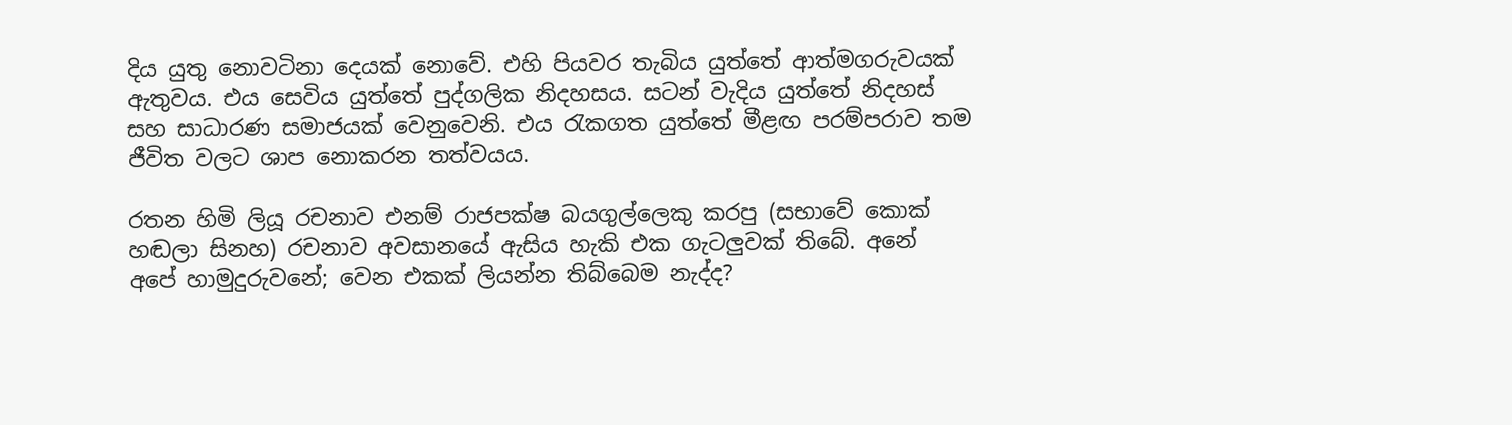දිය යුතු නොවටිනා දෙයක් නොවේ. එහි පියවර තැබිය යුත්තේ ආත්මගරුවයක් ඇතුවය. එය සෙවිය යුත්තේ පුද්ගලික නිදහසය. සටන් වැදිය යුත්තේ නිදහස් සහ සාධාරණ සමාජයක් වෙනුවෙනි. එය රැකගත යුත්තේ මීළඟ පරම්පරාව තම ජීවිත වලට ශාප නොකරන තත්වයය.

රතන හිමි ලියූ රචනාව එනම් රාජපක්ෂ බයගුල්ලෙකු කරපු (සභාවේ කොක් හඬලා සිනහ) රචනාව අවසානයේ ඇසිය හැකි එක ගැටලුවක් තිබේ. අනේ අපේ හාමුදුරුවනේ; වෙන එකක් ලියන්න තිබ්බෙම නැද්ද?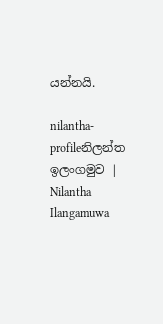යන්නයි.

nilantha-profileනිලන්ත ඉලංගමුව | Nilantha Ilangamuwa